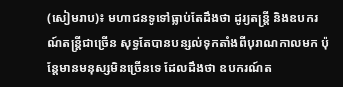(សៀមរាប)៖ មហាជនទូទៅធ្លាប់តែដឹងថា ដូរ្យតន្រ្តី និងឧបករណ៍តន្ត្រីជាច្រើន សុទ្ធតែបានបន្សល់ទុកតាំងពីបុរាណកាលមក ប៉ុន្តែមានមនុស្សមិនច្រើនទេ ដែលដឹងថា ឧបករណ៍ត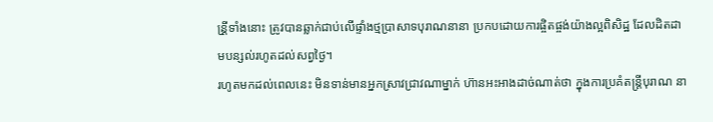ន្រី្តទាំងនោះ ត្រូវបានឆ្លាក់ជាប់លើផ្ទាំងថ្មប្រាសាទបុរាណនានា ប្រកបដោយការផ្ចិតផ្ចង់យ៉ាងល្អពិសិដ្ឋ ដែលដិតដាមបន្សល់រហូតដល់សព្វថ្ងៃ។
រហូតមកដល់ពេលនេះ មិនទាន់មានអ្នកស្រាវជ្រាវណាម្នាក់ ហ៊ានអះអាងដាច់ណាត់ថា ក្នុងការប្រគំតន្រ្តីបុរាណ នា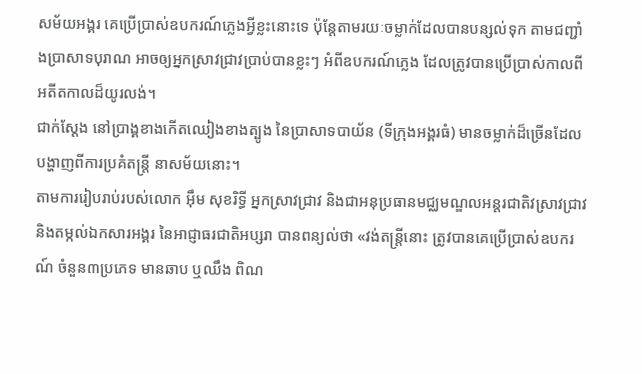សម័យអង្គរ គេប្រើប្រាស់ឧបករណ៍ភ្លេងអ្វីខ្លះនោះទេ ប៉ុន្តែតាមរយៈចម្លាក់ដែលបានបន្សល់ទុក តាមជញ្ជាំងប្រាសាទបុរាណ អាចឲ្យអ្នកស្រាវជ្រាវប្រាប់បានខ្លះៗ អំពីឧបករណ៍ភ្លេង ដែលត្រូវបានប្រើប្រាស់កាលពីអតីតកាលដ៏យូរលង់។
ជាក់ស្ដែង នៅប្រាង្គខាងកើតឈៀងខាងត្បូង នៃប្រាសាទបាយ័ន (ទីក្រុងអង្គរធំ) មានចម្លាក់ដ៏ច្រើនដែលបង្ហាញពីការប្រគំតន្ត្រី នាសម័យនោះ។
តាមការរៀបរាប់របស់លោក អ៊ឹម សុខរិទ្ធី អ្នកស្រាវជ្រាវ និងជាអនុប្រធានមជ្ឈមណ្ឌលអន្តរជាតិវស្រាវជ្រាវ និងតម្កល់ឯកសារអង្គរ នៃអាជ្ញាធរជាតិអប្សរា បានពន្យល់ថា «វង់តន្រ្តីនោះ ត្រូវបានគេប្រើប្រាស់ឧបករណ៍ ចំនួន៣ប្រភេទ មានឆាប ឬឈឹង ពិណ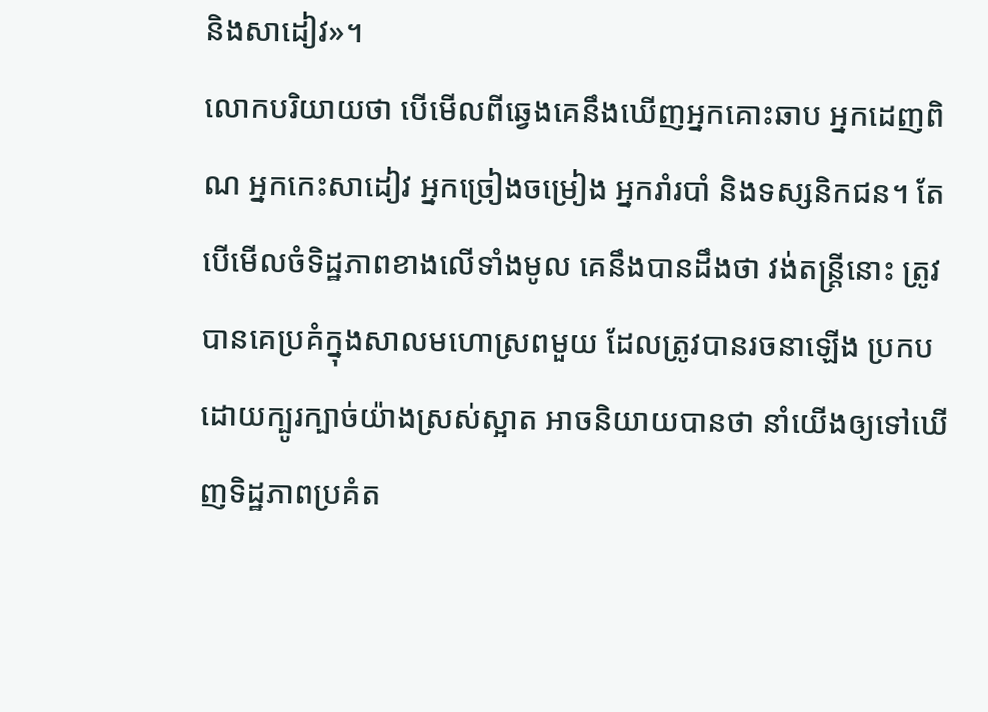និងសាដៀវ»។
លោកបរិយាយថា បើមើលពីឆ្វេងគេនឹងឃើញអ្នកគោះឆាប អ្នកដេញពិណ អ្នកកេះសាដៀវ អ្នកច្រៀងចម្រៀង អ្នករាំរបាំ និងទស្សនិកជន។ តែបើមើលចំទិដ្ឋភាពខាងលើទាំងមូល គេនឹងបានដឹងថា វង់តន្រ្តីនោះ ត្រូវបានគេប្រគំក្នុងសាលមហោស្រពមួយ ដែលត្រូវបានរចនាឡើង ប្រកបដោយក្បូរក្បាច់យ៉ាងស្រស់ស្អាត អាចនិយាយបានថា នាំយើងឲ្យទៅឃើញទិដ្ឋភាពប្រគំត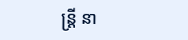ន្រ្តី នា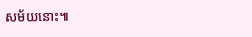សម័យនោះ៕